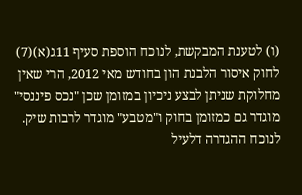(ו) לטענת המבקשת, לנוכח הוספת סעיף 11ג(א)(7) לחוק איסור הלבנת הון בחודש מאי 2012, הרי שאין מחלוקת שניתן לבצע ניכיון במזומן שכן "נכס פיננסי" מוגדר גם כמזומן בחוק ו"מטבע" מוגדר לרבות שיק.
לנוכח ההגדרה דלעיל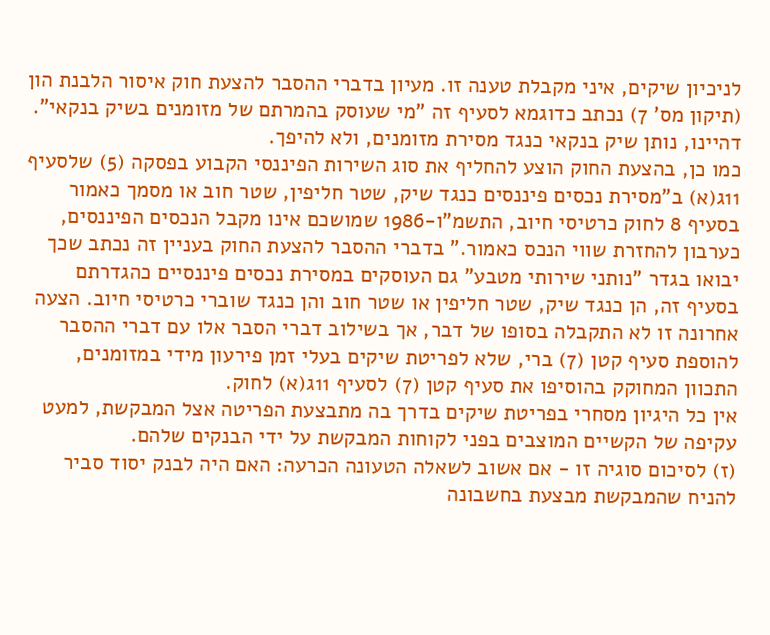לניכיון שיקים, איני מקבלת טענה זו. מעיון בדברי ההסבר להצעת חוק איסור הלבנת הון (תיקון מס' 7) נכתב כדוגמא לסעיף זה "מי שעוסק בהמרתם של מזומנים בשיק בנקאי". דהיינו, נותן שיק בנקאי כנגד מסירת מזומנים, ולא להיפך.
כמו כן, בהצעת החוק הוצע להחליף את סוג השירות הפיננסי הקבוע בפסקה (5) שלסעיף 11ג(א) ב"מסירת נכסים פיננסים כנגד שיק, שטר חליפין, שטר חוב או מסמך כאמור בסעיף 8 לחוק כרטיסי חיוב, התשמ"ו-1986 שמושכם אינו מקבל הנכסים הפיננסים, כערבון להחזרת שווי הנכס כאמור." בדברי ההסבר להצעת החוק בעניין זה נכתב שכך יבואו בגדר "נותני שירותי מטבע" גם העוסקים במסירת נכסים פיננסיים כהגדרתם בסעיף זה, הן כנגד שיק, שטר חליפין או שטר חוב והן כנגד שוברי כרטיסי חיוב. הצעה אחרונה זו לא התקבלה בסופו של דבר, אך בשילוב דברי הסבר אלו עם דברי ההסבר להוספת סעיף קטן (7) ברי, שלא לפריטת שיקים בעלי זמן פירעון מידי במזומנים, התכוון המחוקק בהוסיפו את סעיף קטן (7) לסעיף 11ג(א) לחוק.
אין כל היגיון מסחרי בפריטת שיקים בדרך בה מתבצעת הפריטה אצל המבקשת, למעט עקיפה של הקשיים המוצבים בפני לקוחות המבקשת על ידי הבנקים שלהם.
(ז) לסיכום סוגיה זו - אם אשוב לשאלה הטעונה הכרעה: האם היה לבנק יסוד סביר להניח שהמבקשת מבצעת בחשבונה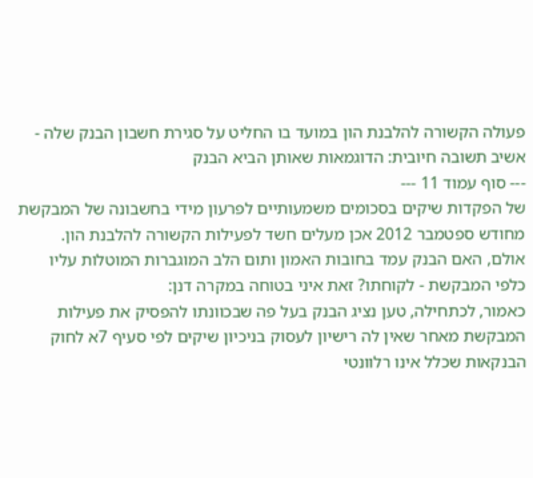פעולה הקשורה להלבנת הון במועד בו החליט על סגירת חשבון הבנק שלה - אשיב תשובה חיובית: הדוגמאות שאותן הביא הבנק
--- סוף עמוד 11 ---
של הפקדות שיקים בסכומים משמעותיים לפרעון מידי בחשבונה של המבקשת מחודש ספטמבר 2012 אכן מעלים חשד לפעילות הקשורה להלבנת הון.
אולם, האם הבנק עמד בחובות האמון ותום הלב המוגברות המוטלות עליו כלפי המבקשת - לקוחתו? זאת איני בטוחה במקרה דנן:
כאמור, לכתחילה, טען נציג הבנק בעל פה שבכוונתו להפסיק את פעילות המבקשת מאחר שאין לה רישיון לעסוק בניכיון שיקים לפי סעיף 7א לחוק הבנקאות שכלל אינו רלוונטי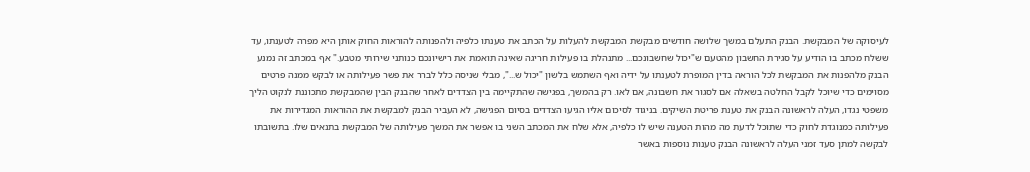לעיסוקה של המבקשת. הבנק התעלם במשך שלושה חודשים מבקשת המבקשת להעלות על הכתב את טענתו כלפיה ולהפנותה להוראות החוק אותן היא מפרה לטענתו, עד ששלח מכתב בו הודיע על סגירת החשבון מהטעם ש"יכול שחשבונכם... מתנהלת בו פעילות חריגה שאינה תואמת את רישיונכם כנותני שירותי מטבע." אף במכתב זה נמנע הבנק מלהפנות את המבקשת לכל הוראה בדין המופרת לטענתו על ידיה ואף השתמש בלשון "יכול ש...", מבלי שניסה כלל לברר את פשר פעילותה או לבקש ממנה פרטים מסוימים כדי שיוכל לקבל החלטה בשאלה אם לסגור את חשבונה, אם לאו. רק בהמשך, בפגישה שהתקיימה בין הצדדים לאחר שהבנק הבין שהמבקשת מתכוננת לנקוט הליך משפטי נגדו, העלה לראשונה הבנק את טענת פריטת השיקים. בניגוד לסיכום אליו הגיעו הצדדים בסיום הפגישה, לא העביר הבנק למבקשת את ההוראות המגדירות את פעילותה כמנוגדת לחוק כדי שתוכל לדעת מה מהות הטענה שיש לו כלפיה, אלא שלח את המכתב השני בו אפשר את המשך פעילותה של המבקשת בתנאים שלו. בתשובתו לבקשה למתן סעד זמני העלה לראשונה הבנק טענות נוספות באשר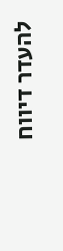להעדר דיווח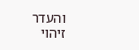והעדר זיהוי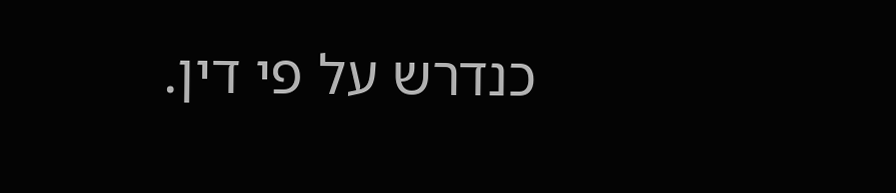כנדרש על פי דין.